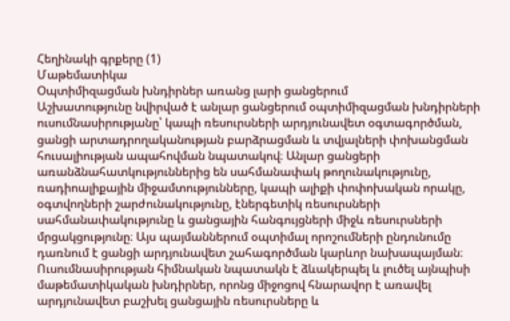Հեղինակի գրքերը (1)
Մաթեմատիկա
Օպտիմիզացման խնդիրներ առանց լարի ցանցերում
Աշխատությունը նվիրված է անլար ցանցերում օպտիմիզացման խնդիրների ուսումնասիրությանը՝ կապի ռեսուրսների արդյունավետ օգտագործման, ցանցի արտադրողականության բարձրացման և տվյալների փոխանցման հուսալիության ապահովման նպատակով։ Անլար ցանցերի առանձնահատկություններից են սահմանափակ թողունակությունը, ռադիոալիքային միջամտությունները, կապի ալիքի փոփոխական որակը, օգտվողների շարժունակությունը, էներգետիկ ռեսուրսների սահմանափակությունը և ցանցային հանգույցների միջև ռեսուրսների մրցակցությունը։ Այս պայմաններում օպտիմալ որոշումների ընդունումը դառնում է ցանցի արդյունավետ շահագործման կարևոր նախապայման։ Ուսումնասիրության հիմնական նպատակն է ձևակերպել և լուծել այնպիսի մաթեմատիկական խնդիրներ, որոնց միջոցով հնարավոր է առավել արդյունավետ բաշխել ցանցային ռեսուրսները և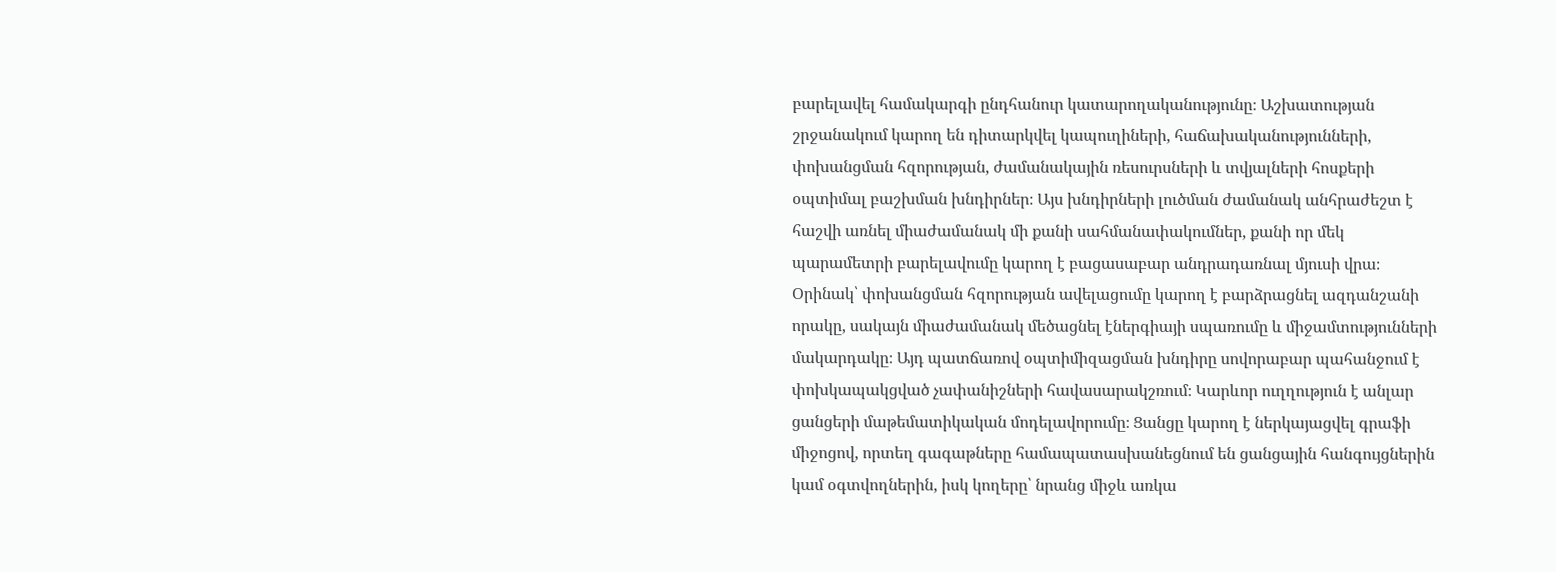բարելավել համակարգի ընդհանուր կատարողականությունը։ Աշխատության շրջանակում կարող են դիտարկվել կապուղիների, հաճախականությունների, փոխանցման հզորության, ժամանակային ռեսուրսների և տվյալների հոսքերի օպտիմալ բաշխման խնդիրներ։ Այս խնդիրների լուծման ժամանակ անհրաժեշտ է հաշվի առնել միաժամանակ մի քանի սահմանափակումներ, քանի որ մեկ պարամետրի բարելավումը կարող է բացասաբար անդրադառնալ մյուսի վրա։ Օրինակ՝ փոխանցման հզորության ավելացումը կարող է բարձրացնել ազդանշանի որակը, սակայն միաժամանակ մեծացնել էներգիայի սպառումը և միջամտությունների մակարդակը։ Այդ պատճառով օպտիմիզացման խնդիրը սովորաբար պահանջում է փոխկապակցված չափանիշների հավասարակշռում։ Կարևոր ուղղություն է անլար ցանցերի մաթեմատիկական մոդելավորումը։ Ցանցը կարող է ներկայացվել գրաֆի միջոցով, որտեղ գագաթները համապատասխանեցնում են ցանցային հանգույցներին կամ օգտվողներին, իսկ կողերը՝ նրանց միջև առկա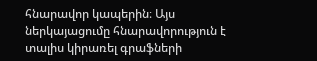հնարավոր կապերին։ Այս ներկայացումը հնարավորություն է տալիս կիրառել գրաֆների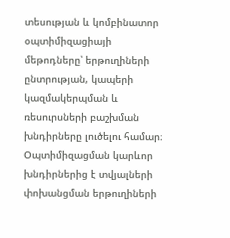տեսության և կոմբինատոր օպտիմիզացիայի մեթոդները՝ երթուղիների ընտրության, կապերի կազմակերպման և ռեսուրսների բաշխման խնդիրները լուծելու համար։ Օպտիմիզացման կարևոր խնդիրներից է տվյալների փոխանցման երթուղիների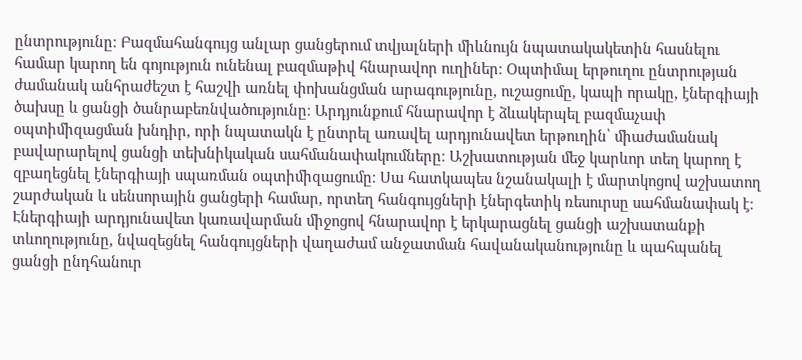ընտրությունը։ Բազմահանգույց անլար ցանցերում տվյալների միևնույն նպատակակետին հասնելու համար կարող են գոյություն ունենալ բազմաթիվ հնարավոր ուղիներ։ Օպտիմալ երթուղու ընտրության ժամանակ անհրաժեշտ է հաշվի առնել փոխանցման արագությունը, ուշացումը, կապի որակը, էներգիայի ծախսը և ցանցի ծանրաբեռնվածությունը։ Արդյունքում հնարավոր է ձևակերպել բազմաչափ օպտիմիզացման խնդիր, որի նպատակն է ընտրել առավել արդյունավետ երթուղին՝ միաժամանակ բավարարելով ցանցի տեխնիկական սահմանափակումները։ Աշխատության մեջ կարևոր տեղ կարող է զբաղեցնել էներգիայի սպառման օպտիմիզացումը։ Սա հատկապես նշանակալի է մարտկոցով աշխատող շարժական և սենսորային ցանցերի համար, որտեղ հանգույցների էներգետիկ ռեսուրսը սահմանափակ է։ Էներգիայի արդյունավետ կառավարման միջոցով հնարավոր է երկարացնել ցանցի աշխատանքի տևողությունը, նվազեցնել հանգույցների վաղաժամ անջատման հավանականությունը և պահպանել ցանցի ընդհանուր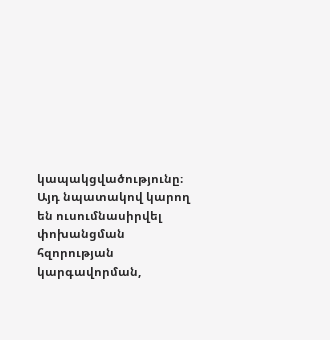կապակցվածությունը։ Այդ նպատակով կարող են ուսումնասիրվել փոխանցման հզորության կարգավորման,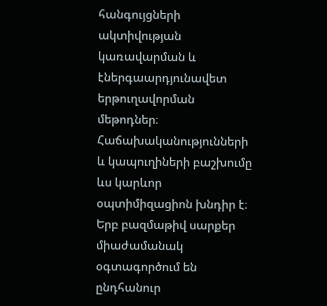հանգույցների ակտիվության կառավարման և էներգաարդյունավետ երթուղավորման մեթոդներ։ Հաճախականությունների և կապուղիների բաշխումը ևս կարևոր օպտիմիզացիոն խնդիր է։ Երբ բազմաթիվ սարքեր միաժամանակ օգտագործում են ընդհանուր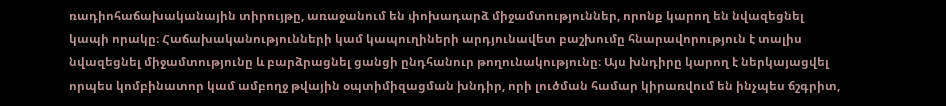ռադիոհաճախականային տիրույթը, առաջանում են փոխադարձ միջամտություններ, որոնք կարող են նվազեցնել կապի որակը։ Հաճախականությունների կամ կապուղիների արդյունավետ բաշխումը հնարավորություն է տալիս նվազեցնել միջամտությունը և բարձրացնել ցանցի ընդհանուր թողունակությունը։ Այս խնդիրը կարող է ներկայացվել որպես կոմբինատոր կամ ամբողջ թվային օպտիմիզացման խնդիր, որի լուծման համար կիրառվում են ինչպես ճշգրիտ,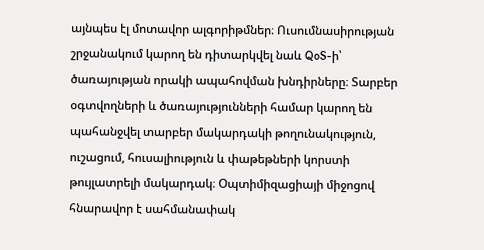այնպես էլ մոտավոր ալգորիթմներ։ Ուսումնասիրության շրջանակում կարող են դիտարկվել նաև QoS-ի՝ ծառայության որակի ապահովման խնդիրները։ Տարբեր օգտվողների և ծառայությունների համար կարող են պահանջվել տարբեր մակարդակի թողունակություն, ուշացում, հուսալիություն և փաթեթների կորստի թույլատրելի մակարդակ։ Օպտիմիզացիայի միջոցով հնարավոր է սահմանափակ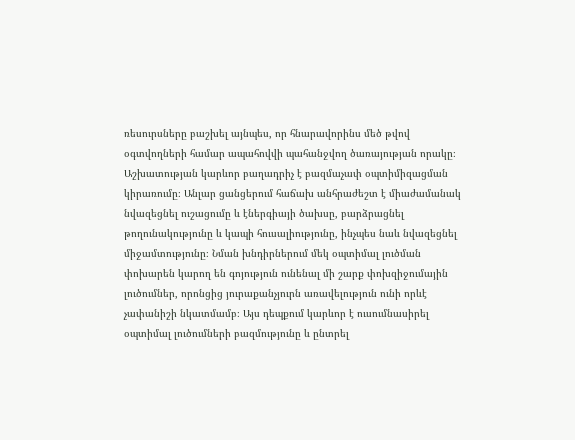ռեսուրսները բաշխել այնպես, որ հնարավորինս մեծ թվով օգտվողների համար ապահովվի պահանջվող ծառայության որակը։ Աշխատության կարևոր բաղադրիչ է բազմաչափ օպտիմիզացման կիրառումը։ Անլար ցանցերում հաճախ անհրաժեշտ է միաժամանակ նվազեցնել ուշացումը և էներգիայի ծախսը, բարձրացնել թողունակությունը և կապի հուսալիությունը, ինչպես նաև նվազեցնել միջամտությունը։ Նման խնդիրներում մեկ օպտիմալ լուծման փոխարեն կարող են գոյություն ունենալ մի շարք փոխզիջումային լուծումներ, որոնցից յուրաքանչյուրն առավելություն ունի որևէ չափանիշի նկատմամբ։ Այս դեպքում կարևոր է ուսումնասիրել օպտիմալ լուծումների բազմությունը և ընտրել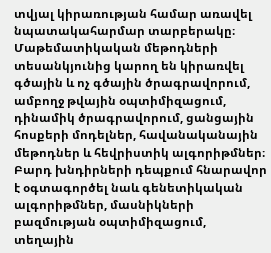տվյալ կիրառության համար առավել նպատակահարմար տարբերակը։ Մաթեմատիկական մեթոդների տեսանկյունից կարող են կիրառվել գծային և ոչ գծային ծրագրավորում, ամբողջ թվային օպտիմիզացում, դինամիկ ծրագրավորում, ցանցային հոսքերի մոդելներ, հավանականային մեթոդներ և հեվրիստիկ ալգորիթմներ։ Բարդ խնդիրների դեպքում հնարավոր է օգտագործել նաև գենետիկական ալգորիթմներ, մասնիկների բազմության օպտիմիզացում, տեղային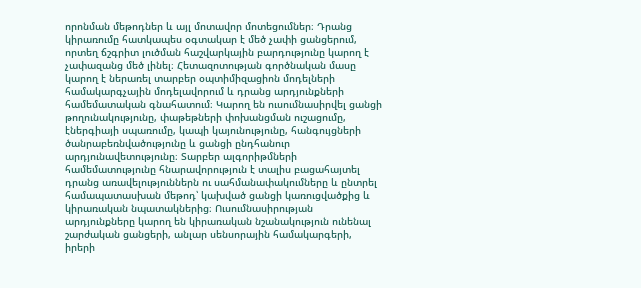որոնման մեթոդներ և այլ մոտավոր մոտեցումներ։ Դրանց կիրառումը հատկապես օգտակար է մեծ չափի ցանցերում, որտեղ ճշգրիտ լուծման հաշվարկային բարդությունը կարող է չափազանց մեծ լինել։ Հետազոտության գործնական մասը կարող է ներառել տարբեր օպտիմիզացիոն մոդելների համակարգչային մոդելավորում և դրանց արդյունքների համեմատական գնահատում։ Կարող են ուսումնասիրվել ցանցի թողունակությունը, փաթեթների փոխանցման ուշացումը, էներգիայի սպառումը, կապի կայունությունը, հանգույցների ծանրաբեռնվածությունը և ցանցի ընդհանուր արդյունավետությունը։ Տարբեր ալգորիթմների համեմատությունը հնարավորություն է տալիս բացահայտել դրանց առավելություններն ու սահմանափակումները և ընտրել համապատասխան մեթոդ՝ կախված ցանցի կառուցվածքից և կիրառական նպատակներից։ Ուսումնասիրության արդյունքները կարող են կիրառական նշանակություն ունենալ շարժական ցանցերի, անլար սենսորային համակարգերի, իրերի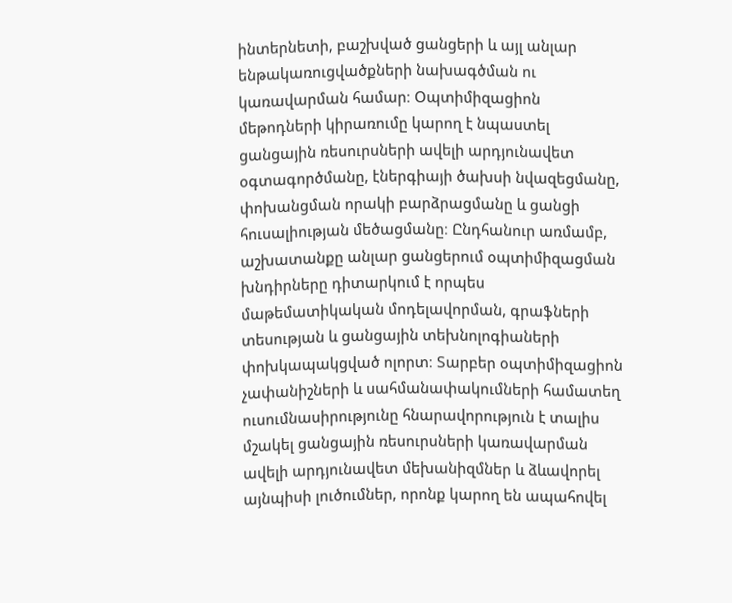ինտերնետի, բաշխված ցանցերի և այլ անլար ենթակառուցվածքների նախագծման ու կառավարման համար։ Օպտիմիզացիոն մեթոդների կիրառումը կարող է նպաստել ցանցային ռեսուրսների ավելի արդյունավետ օգտագործմանը, էներգիայի ծախսի նվազեցմանը, փոխանցման որակի բարձրացմանը և ցանցի հուսալիության մեծացմանը։ Ընդհանուր առմամբ, աշխատանքը անլար ցանցերում օպտիմիզացման խնդիրները դիտարկում է որպես մաթեմատիկական մոդելավորման, գրաֆների տեսության և ցանցային տեխնոլոգիաների փոխկապակցված ոլորտ։ Տարբեր օպտիմիզացիոն չափանիշների և սահմանափակումների համատեղ ուսումնասիրությունը հնարավորություն է տալիս մշակել ցանցային ռեսուրսների կառավարման ավելի արդյունավետ մեխանիզմներ և ձևավորել այնպիսի լուծումներ, որոնք կարող են ապահովել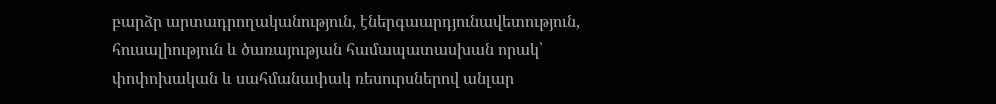բարձր արտադրողականություն, էներգաարդյունավետություն, հուսալիություն և ծառայության համապատասխան որակ՝ փոփոխական և սահմանափակ ռեսուրսներով անլար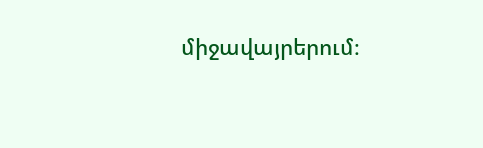միջավայրերում։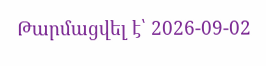Թարմացվել է՝ 2026-09-02